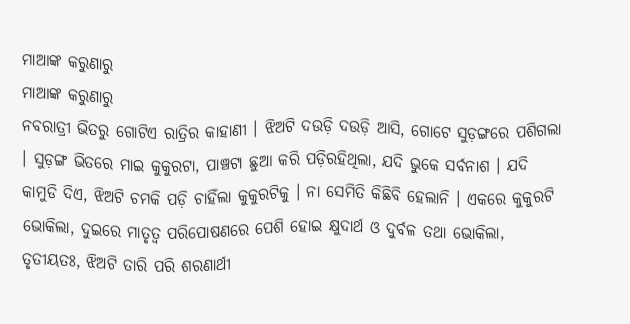ମାଆଙ୍କ କରୁଣାରୁ
ମାଆଙ୍କ କରୁଣାରୁ
ନବରାତ୍ରୀ ଭିତରୁ ଗୋଟିଏ ରାତ୍ରିର କାହାଣୀ । ଝିଅଟି ଦଉଡ଼ି ଦଉଡ଼ି ଆସି, ଗୋଟେ ସୁଡ଼ଙ୍ଗରେ ପଶିଗଲା । ସୁଡ଼ଙ୍ଗ ଭିତରେ ମାଇ କୁକୁରଟା, ପାଞ୍ଚଟା ଛୁଆ କରି ପଡ଼ିରହିଥିଲା, ଯଦି ଭୁକେ ସର୍ବନାଶ । ଯଦି କାମୁଡି ଦିଏ, ଝିଅଟି ଚମକି ପଡ଼ି ଚାହିଁଲା କୁକୁରଟିକୁ । ନା ସେମିତି କିଛିବି ହେଲାନି । ଏକରେ କୁକୁରଟି ଭୋକିଲା, ଦୁଇରେ ମାତୃତ୍ଵ ପରିପୋଷଣରେ ପେଶି ହୋଇ କ୍ଷୁଦାର୍ଥ ଓ ଦୁର୍ବଳ ତଥା ଭୋକିଲା, ତୃତୀୟତଃ, ଝିଅଟି ତାରି ପରି ଶରଣାର୍ଥୀ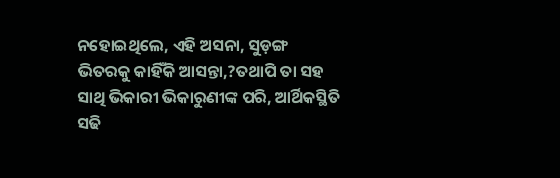ନହୋଇଥିଲେ, ଏହି ଅସନା, ସୁଡ଼ଙ୍ଗ ଭିତରକୁ କାହିଁକି ଆସନ୍ତା,?ତଥାପି ତା ସହ ସାଥି ଭିକାରୀ ଭିକାରୁଣୀଙ୍କ ପରି, ଆର୍ଥିକସ୍ଥିତି ସଢି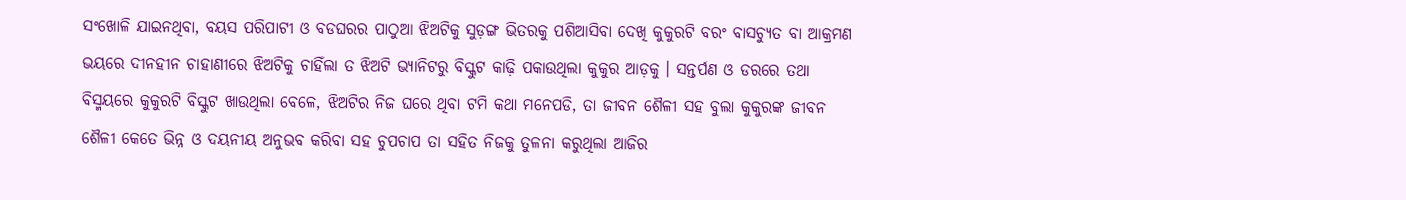ସଂଖୋଳି ଯାଇନଥିବା, ବୟସ ପରିପାଟୀ ଓ ବଡଘରର ପାଠୁଆ ଝିଅଟିକୁ ସୁଡ଼ଙ୍ଗ ଭିତରକୁ ପଶିଆସିବା ଦେଖି କୁକୁରଟି ବରଂ ବାସଚ୍ୟୁତ ବା ଆକ୍ରମଣ ଭୟରେ ଦୀନହୀନ ଚାହାଣୀରେ ଝିଅଟିକୁ ଚାହିଁଲା ତ ଝିଅଟି ଭ୍ୟାନିଟରୁ ବିସ୍କୁଟ କାଢ଼ି ପକାଉଥିଲା କୁକୁର ଆଡ଼କୁ । ସନ୍ତର୍ପଣ ଓ ଡରରେ ତଥା ବିସ୍ମୟରେ କୁକୁରଟି ବିସ୍କୁଟ ଖାଉଥିଲା ବେଳେ, ଝିଅଟିର ନିଜ ଘରେ ଥିବା ଟମି କଥା ମନେପଡି, ତା ଜୀବନ ଶୈଳୀ ସହ ବୁଲା କୁକୁରଙ୍କ ଜୀବନ ଶୈଳୀ କେତେ ଭିନ୍ନ ଓ ଦୟନୀୟ ଅନୁଭବ କରିବା ସହ ଚୁପଚାପ ତା ସହିତ ନିଜକୁ ତୁଳନା କରୁଥିଲା ଆଜିର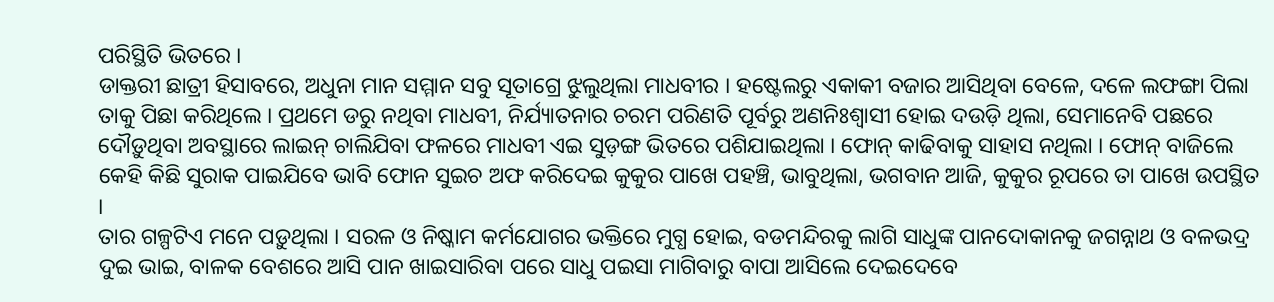ପରିସ୍ଥିତି ଭିତରେ ।
ଡାକ୍ତରୀ ଛାତ୍ରୀ ହିସାବରେ, ଅଧୁନା ମାନ ସମ୍ମାନ ସବୁ ସୂତାଗ୍ରେ ଝୁଲୁଥିଲା ମାଧବୀର । ହଷ୍ଟେଲରୁ ଏକାକୀ ବଜାର ଆସିଥିବା ବେଳେ, ଦଳେ ଲଫଙ୍ଗା ପିଲା ତାକୁ ପିଛା କରିଥିଲେ । ପ୍ରଥମେ ଡରୁ ନଥିବା ମାଧବୀ, ନିର୍ଯ୍ୟାତନାର ଚରମ ପରିଣତି ପୂର୍ବରୁ ଅଣନିଃଶ୍ୱାସୀ ହୋଇ ଦଉଡ଼ି ଥିଲା, ସେମାନେବି ପଛରେ ଦୌଡ଼ୁଥିବା ଅବସ୍ଥାରେ ଲାଇନ୍ ଚାଲିଯିବା ଫଳରେ ମାଧବୀ ଏଇ ସୁଡ଼ଙ୍ଗ ଭିତରେ ପଶିଯାଇଥିଲା । ଫୋନ୍ କାଢିବାକୁ ସାହାସ ନଥିଲା । ଫୋନ୍ ବାଜିଲେ କେହି କିଛି ସୁରାକ ପାଇଯିବେ ଭାବି ଫୋନ ସୁଇଚ ଅଫ କରିଦେଇ କୁକୁର ପାଖେ ପହଞ୍ଚି, ଭାବୁଥିଲା, ଭଗବାନ ଆଜି, କୁକୁର ରୂପରେ ତା ପାଖେ ଉପସ୍ଥିତ ।
ତାର ଗଳ୍ପଟିଏ ମନେ ପଡ଼ୁଥିଲା । ସରଳ ଓ ନିଷ୍କାମ କର୍ମଯୋଗର ଭକ୍ତିରେ ମୁଗ୍ଧ ହୋଇ, ବଡମନ୍ଦିରକୁ ଲାଗି ସାଧୁଙ୍କ ପାନଦୋକାନକୁ ଜଗନ୍ନାଥ ଓ ବଳଭଦ୍ର ଦୁଇ ଭାଇ, ବାଳକ ବେଶରେ ଆସି ପାନ ଖାଇସାରିବା ପରେ ସାଧୁ ପଇସା ମାଗିବାରୁ ବାପା ଆସିଲେ ଦେଇଦେବେ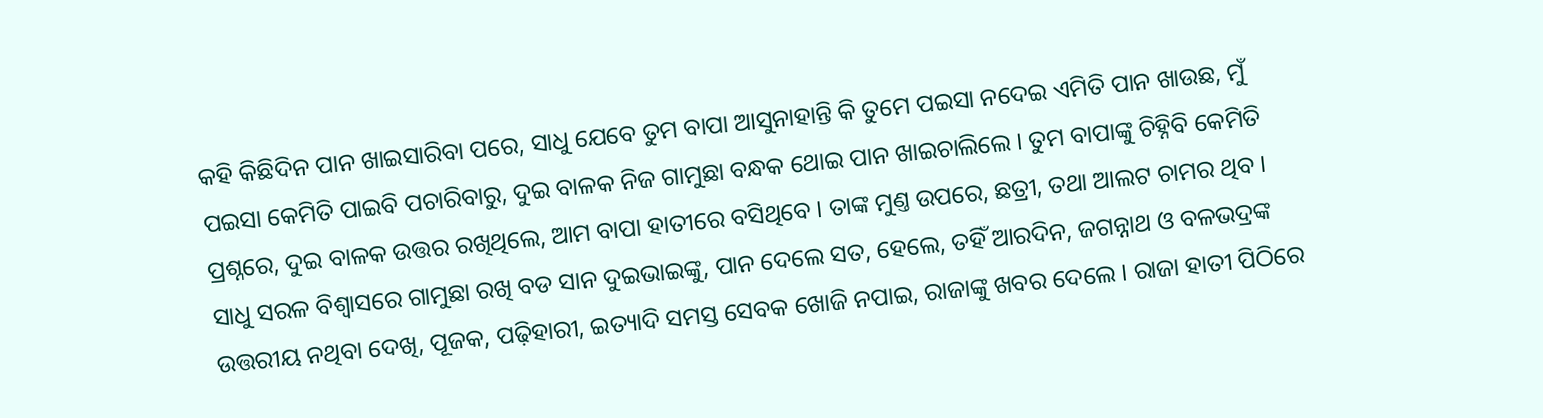କହି କିଛିଦିନ ପାନ ଖାଇସାରିବା ପରେ, ସାଧୁ ଯେବେ ତୁମ ବାପା ଆସୁନାହାନ୍ତି କି ତୁମେ ପଇସା ନଦେଇ ଏମିତି ପାନ ଖାଉଛ, ମୁଁ ପଇସା କେମିତି ପାଇବି ପଚାରିବାରୁ, ଦୁଇ ବାଳକ ନିଜ ଗାମୁଛା ବନ୍ଧକ ଥୋଇ ପାନ ଖାଇଚାଲିଲେ । ତୁମ ବାପାଙ୍କୁ ଚିହ୍ନିବି କେମିତି ପ୍ରଶ୍ନରେ, ଦୁଇ ବାଳକ ଉତ୍ତର ରଖିଥିଲେ, ଆମ ବାପା ହାତୀରେ ବସିଥିବେ । ତାଙ୍କ ମୁଣ୍ତ ଉପରେ, ଛତ୍ରୀ, ତଥା ଆଲଟ ଚାମର ଥିବ । ସାଧୁ ସରଳ ବିଶ୍ୱାସରେ ଗାମୁଛା ରଖି ବଡ ସାନ ଦୁଇଭାଇଙ୍କୁ, ପାନ ଦେଲେ ସତ, ହେଲେ, ତହିଁ ଆରଦିନ, ଜଗନ୍ନାଥ ଓ ବଳଭଦ୍ରଙ୍କ ଉତ୍ତରୀୟ ନଥିବା ଦେଖି, ପୂଜକ, ପଢ଼ିହାରୀ, ଇତ୍ୟାଦି ସମସ୍ତ ସେବକ ଖୋଜି ନପାଇ, ରାଜାଙ୍କୁ ଖବର ଦେଲେ । ରାଜା ହାତୀ ପିଠିରେ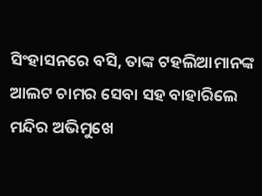ସିଂହାସନରେ ବସି, ତାଙ୍କ ଟହଲିଆମାନଙ୍କ ଆଲଟ ଚାମର ସେବା ସହ ବାହାରିଲେ ମନ୍ଦିର ଅଭିମୁଖେ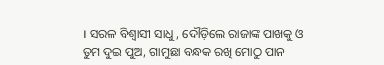। ସରଳ ବିଶ୍ୱାସୀ ସାଧୁ, ଦୌଡ଼ିଲେ ରାଜାଙ୍କ ପାଖକୁ ଓ ତୁମ ଦୁଇ ପୁଅ, ଗାମୁଛା ବନ୍ଧକ ରଖି ମୋଠୁ ପାନ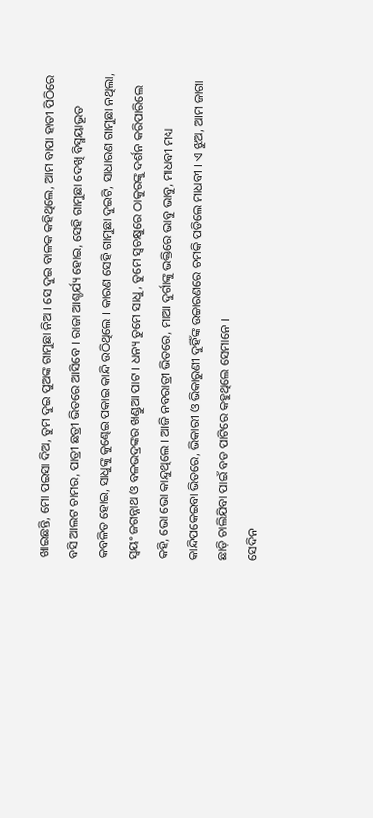ଖାଇଛନ୍ତି, ମୋ ପଇସା ଦିଅ, ତୁମ ଦୁଇ ପୁଅଙ୍କ ଗାମୁଛା ନିଅ । ସେ ଦୁଇ ବାଳକ କହିଥିଲେ, ଆମ ବାପା ହାତୀ ପିଠିରେ ବସି ଆଲଟ ଚାମର, ପାତ୍ରୀ ଛତ୍ରୀ ଭିତରେ ଆସିବେ । ରାଜା ଆଶ୍ଚର୍ଯ୍ୟ ହୋଇ, ସେହି ଗାମୁଛା ଦେଖି ବିସ୍ମୟାଭୂତ କବଳିତ ହୋଇ, ସାଧୁଙ୍କୁ କୁଣ୍ଢେଇ ପକାଇ କାନ୍ଦି ଉଠିଥିଲେ । କାରଣ ସେହି ଗାମୁଛା ଦୁଇଟି, ସାଧାରଣ ଗାମୁଛା ନଥିଲା, ସ୍ୱୟଂ ଜଗନ୍ନାଥ ଓ ବଳଭଦ୍ରଙ୍କର ଖଣ୍ଡୁଆ ପାଟ । ଧନ୍ୟ ତୁମେ ସାଧୁ, ତୁମେ ସ୍ଵଚକ୍ଷୁରେ ଠାକୁରଙ୍କୁ ଦର୍ଶନ କରିପାରିଲେ କହି, ଭୋ ଭୋ କାନ୍ଦୁଥିଲେ । ଆଜି ନବରାତ୍ରୀ ଭିତରେ, ମାଆ ଦୁର୍ଗାଙ୍କୁ ଭକ୍ତିରେ ଭାବୁ ଭାବୁ, ମାଧବୀ ମଧ୍ୟ କାନ୍ଦିପକେଇବା ଭିତରେ, ଭିକାରୀ ଓ ଭିକାରୁଣୀ ଦୁହିଁଙ୍କ ଉଚ୍ଚାରଣରେ ଚମକି ପଡିଲେ ମାଧବୀ । ଏ ଝୁଅ, ଆମ ଜାଗା ଛାଡ଼ି ଚାଲିଯିବା ପାଇଁ ବଡ ପାଟିରେ କହୁଥିଲେ ସେମାନେ ।
ସେଦିନ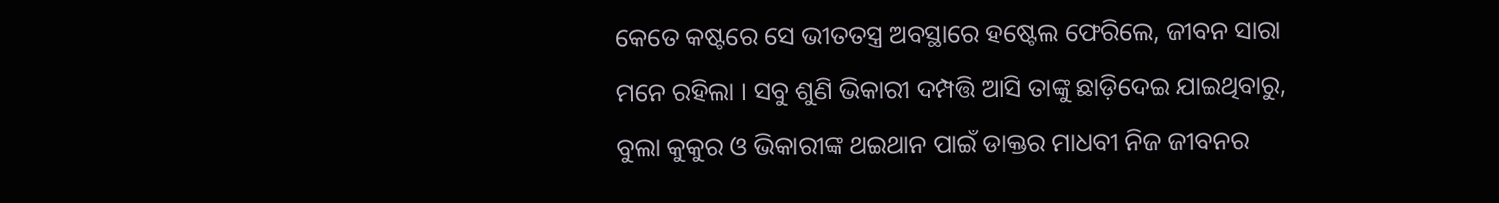କେତେ କଷ୍ଟରେ ସେ ଭୀତତସ୍ତ୍ର ଅବସ୍ଥାରେ ହଷ୍ଟେଲ ଫେରିଲେ, ଜୀବନ ସାରା ମନେ ରହିଲା । ସବୁ ଶୁଣି ଭିକାରୀ ଦମ୍ପତ୍ତି ଆସି ତାଙ୍କୁ ଛାଡ଼ିଦେଇ ଯାଇଥିବାରୁ, ବୁଲା କୁକୁର ଓ ଭିକାରୀଙ୍କ ଥଇଥାନ ପାଇଁ ଡାକ୍ତର ମାଧବୀ ନିଜ ଜୀବନର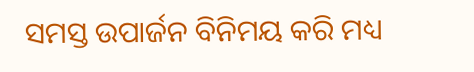ସମସ୍ତ ଉପାର୍ଜନ ବିନିମୟ କରି ମଧ୍ୟ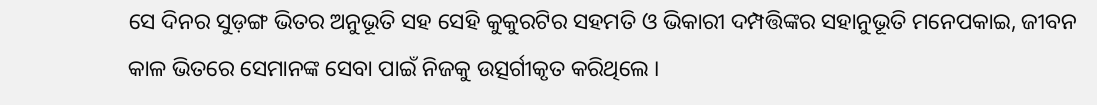ସେ ଦିନର ସୁଡ଼ଙ୍ଗ ଭିତର ଅନୁଭୂତି ସହ ସେହି କୁକୁରଟିର ସହମତି ଓ ଭିକାରୀ ଦମ୍ପତ୍ତିଙ୍କର ସହାନୁଭୂତି ମନେପକାଇ, ଜୀବନ କାଳ ଭିତରେ ସେମାନଙ୍କ ସେବା ପାଇଁ ନିଜକୁ ଉତ୍ସର୍ଗୀକୃତ କରିଥିଲେ ।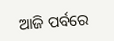ଆଜି ପର୍ବରେ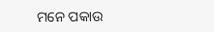ମନେ ପକାଉ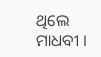ଥିଲେ ମାଧବୀ ।